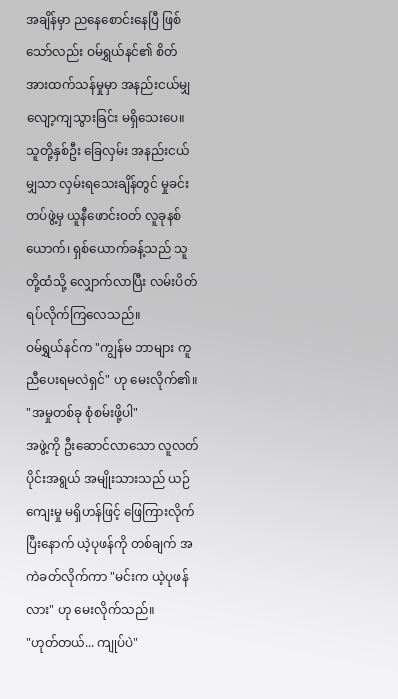အချိန်မှာ ညနေစောင်းနေပြီ ဖြစ်သော်လည်း ဝမ်ရွှယ်နင်၏ စိတ်အားထက်သန်မှုမှာ အနည်းငယ်မျှ လျော့ကျသွားခြင်း မရှိသေးပေ။ သူတို့နှစ်ဦး ခြေလှမ်း အနည်းငယ်မျှသာ လှမ်းရသေးချိန်တွင် မှုခင်းတပ်ဖွဲ့မှ ယူနီဖောင်းဝတ် လူခုနစ်ယောက်၊ ရှစ်ယောက်ခန့်သည် သူတို့ထံသို့ လျှောက်လာပြီး လမ်းပိတ်ရပ်လိုက်ကြလေသည်။
ဝမ်ရွှယ်နင်က "ကျွန်မ ဘာများ ကူညီပေးရမလဲရှင်" ဟု မေးလိုက်၏။
"အမှုတစ်ခု စုံစမ်းဖို့ပါ"
အဖွဲ့ကို ဦးဆောင်လာသော လူလတ်ပိုင်းအရွယ် အမျိုးသားသည် ယဉ်ကျေးမှု မရှိဟန်ဖြင့် ဖြေကြားလိုက်ပြီးနောက် ယဲ့ပုဖန်ကို တစ်ချက် အကဲခတ်လိုက်ကာ "မင်းက ယဲ့ပုဖန်လား" ဟု မေးလိုက်သည်။
"ဟုတ်တယ်... ကျုပ်ပဲ"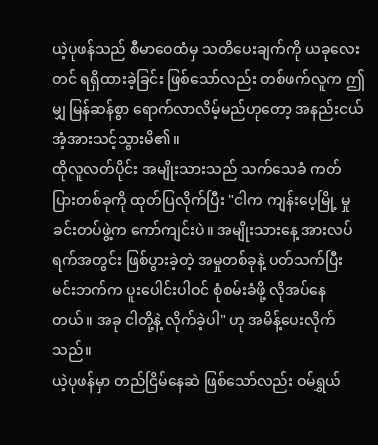ယဲ့ပုဖန်သည် စီမာဝေထံမှ သတိပေးချက်ကို ယခုလေးတင် ရရှိထားခဲ့ခြင်း ဖြစ်သော်လည်း တစ်ဖက်လူက ဤမျှ မြန်ဆန်စွာ ရောက်လာလိမ့်မည်ဟုတော့ အနည်းငယ် အံ့အားသင့်သွားမိ၏။
ထိုလူလတ်ပိုင်း အမျိုးသားသည် သက်သေခံ ကတ်ပြားတစ်ခုကို ထုတ်ပြလိုက်ပြီး "ငါက ကျန်းပေ့မြို့ မှုခင်းတပ်ဖွဲ့က ကော်ကျင်းပဲ။ အမျိုးသားနေ့ အားလပ်ရက်အတွင်း ဖြစ်ပွားခဲ့တဲ့ အမှုတစ်ခုနဲ့ ပတ်သက်ပြီး မင်းဘက်က ပူးပေါင်းပါဝင် စုံစမ်းခံဖို့ လိုအပ်နေတယ်။ အခု ငါတို့နဲ့ လိုက်ခဲ့ပါ" ဟု အမိန့်ပေးလိုက်သည်။
ယဲ့ပုဖန်မှာ တည်ငြိမ်နေဆဲ ဖြစ်သော်လည်း ဝမ်ရွှယ်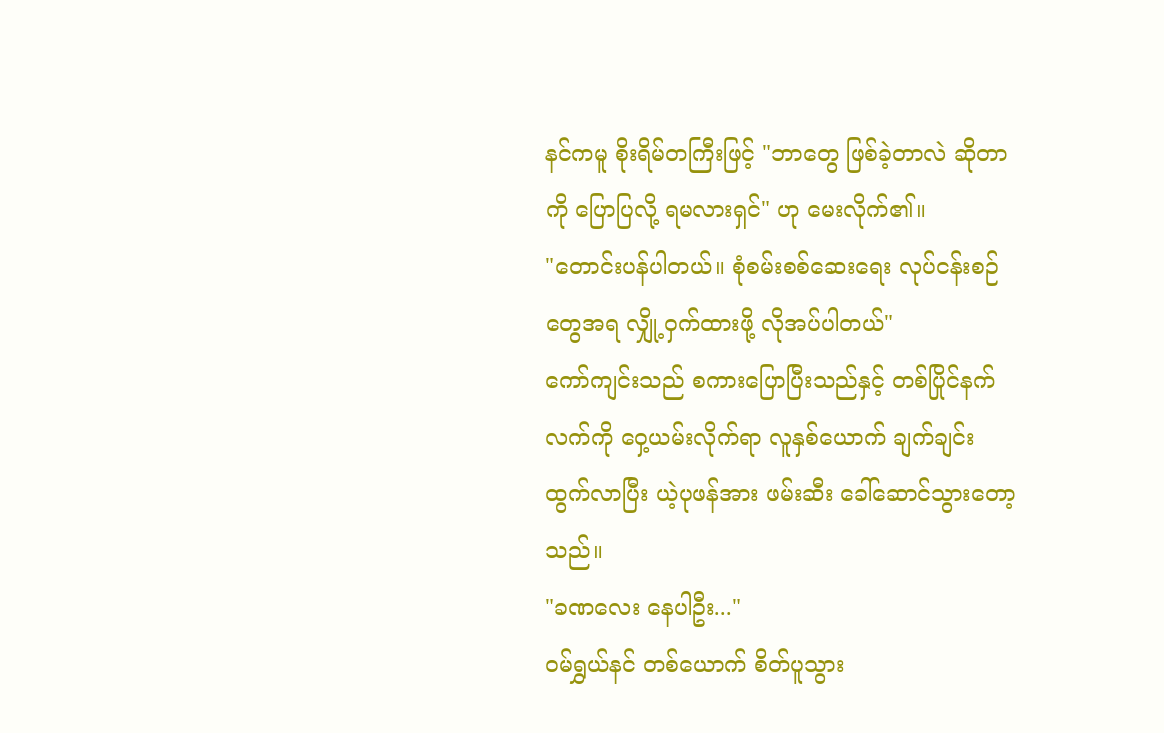နင်ကမူ စိုးရိမ်တကြီးဖြင့် "ဘာတွေ ဖြစ်ခဲ့တာလဲ ဆိုတာကို ပြောပြလို့ ရမလားရှင်" ဟု မေးလိုက်၏။
"တောင်းပန်ပါတယ်။ စုံစမ်းစစ်ဆေးရေး လုပ်ငန်းစဉ်တွေအရ လျှို့ဝှက်ထားဖို့ လိုအပ်ပါတယ်"
ကော်ကျင်းသည် စကားပြောပြီးသည်နှင့် တစ်ပြိုင်နက် လက်ကို ဝှေ့ယမ်းလိုက်ရာ လူနှစ်ယောက် ချက်ချင်း ထွက်လာပြီး ယဲ့ပုဖန်အား ဖမ်းဆီး ခေါ်ဆောင်သွားတော့သည်။
"ခဏလေး နေပါဦး..."
ဝမ်ရွှယ်နင် တစ်ယောက် စိတ်ပူသွား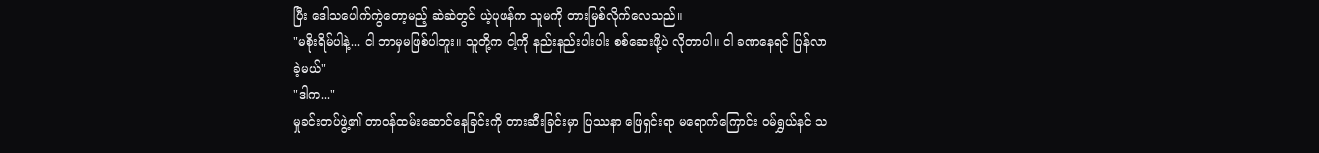ပြီး ဒေါသပေါက်ကွဲတော့မည့် ဆဲဆဲတွင် ယဲ့ပုဖန်က သူမကို တားမြစ်လိုက်လေသည်။
"မစိုးရိမ်ပါနဲ့... ငါ ဘာမှမဖြစ်ပါဘူး။ သူတို့က ငါ့ကို နည်းနည်းပါးပါး စစ်ဆေးဖို့ပဲ လိုတာပါ။ ငါ ခဏနေရင် ပြန်လာခဲ့မယ်"
"ဒါက..."
မှုခင်းတပ်ဖွဲ့၏ တာဝန်ထမ်းဆောင်နေခြင်းကို တားဆီးခြင်းမှာ ပြဿနာ ဖြေရှင်းရာ မရောက်ကြောင်း ဝမ်ရွှယ်နင် သ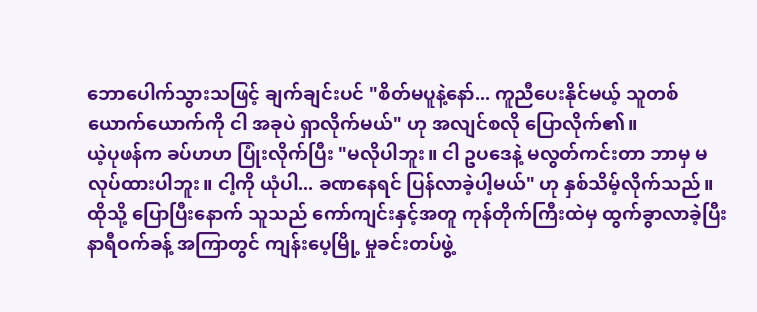ဘောပေါက်သွားသဖြင့် ချက်ချင်းပင် "စိတ်မပူနဲ့နော်... ကူညီပေးနိုင်မယ့် သူတစ်ယောက်ယောက်ကို ငါ အခုပဲ ရှာလိုက်မယ်" ဟု အလျင်စလို ပြောလိုက်၏။
ယဲ့ပုဖန်က ခပ်ဟဟ ပြုံးလိုက်ပြီး "မလိုပါဘူး။ ငါ ဥပဒေနဲ့ မလွတ်ကင်းတာ ဘာမှ မလုပ်ထားပါဘူး။ ငါ့ကို ယုံပါ... ခဏနေရင် ပြန်လာခဲ့ပါ့မယ်" ဟု နှစ်သိမ့်လိုက်သည်။
ထိုသို့ ပြောပြီးနောက် သူသည် ကော်ကျင်းနှင့်အတူ ကုန်တိုက်ကြီးထဲမှ ထွက်ခွာလာခဲ့ပြီး နာရီဝက်ခန့် အကြာတွင် ကျန်းပေ့မြို့ မှုခင်းတပ်ဖွဲ့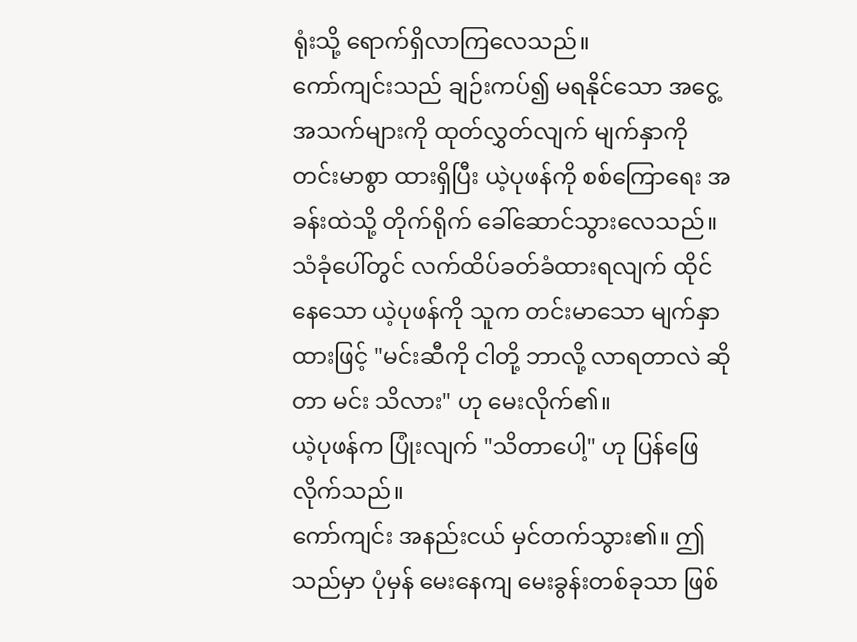ရုံးသို့ ရောက်ရှိလာကြလေသည်။
ကော်ကျင်းသည် ချဉ်းကပ်၍ မရနိုင်သော အငွေ့အသက်များကို ထုတ်လွှတ်လျက် မျက်နှာကို တင်းမာစွာ ထားရှိပြီး ယဲ့ပုဖန်ကို စစ်ကြောရေး အခန်းထဲသို့ တိုက်ရိုက် ခေါ်ဆောင်သွားလေသည်။
သံခုံပေါ်တွင် လက်ထိပ်ခတ်ခံထားရလျက် ထိုင်နေသော ယဲ့ပုဖန်ကို သူက တင်းမာသော မျက်နှာထားဖြင့် "မင်းဆီကို ငါတို့ ဘာလို့ လာရတာလဲ ဆိုတာ မင်း သိလား" ဟု မေးလိုက်၏။
ယဲ့ပုဖန်က ပြုံးလျက် "သိတာပေါ့" ဟု ပြန်ဖြေလိုက်သည်။
ကော်ကျင်း အနည်းငယ် မှင်တက်သွား၏။ ဤသည်မှာ ပုံမှန် မေးနေကျ မေးခွန်းတစ်ခုသာ ဖြစ်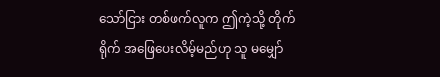သော်ငြား တစ်ဖက်လူက ဤကဲ့သို့ တိုက်ရိုက် အဖြေပေးလိမ့်မည်ဟု သူ မမျှော်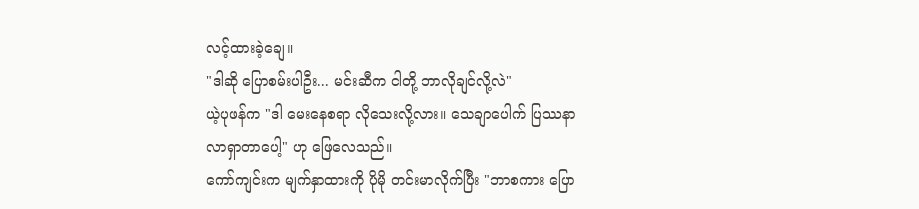လင့်ထားခဲ့ချေ။
"ဒါဆို ပြောစမ်းပါဦး... မင်းဆီက ငါတို့ ဘာလိုချင်လို့လဲ"
ယဲ့ပုဖန်က "ဒါ မေးနေစရာ လိုသေးလို့လား။ သေချာပေါက် ပြဿနာ လာရှာတာပေါ့" ဟု ဖြေလေသည်။
ကော်ကျင်းက မျက်နှာထားကို ပိုမို တင်းမာလိုက်ပြီး "ဘာစကား ပြော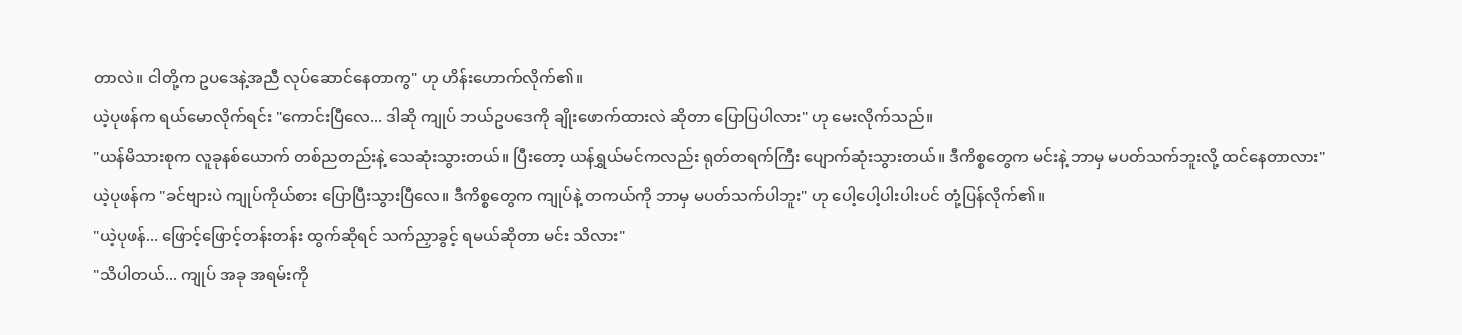တာလဲ။ ငါတို့က ဥပဒေနဲ့အညီ လုပ်ဆောင်နေတာကွ" ဟု ဟိန်းဟောက်လိုက်၏။
ယဲ့ပုဖန်က ရယ်မောလိုက်ရင်း "ကောင်းပြီလေ... ဒါဆို ကျုပ် ဘယ်ဥပဒေကို ချိုးဖောက်ထားလဲ ဆိုတာ ပြောပြပါလား" ဟု မေးလိုက်သည်။
"ယန်မိသားစုက လူခုနစ်ယောက် တစ်ညတည်းနဲ့ သေဆုံးသွားတယ်။ ပြီးတော့ ယန်ရွှယ်မင်ကလည်း ရုတ်တရက်ကြီး ပျောက်ဆုံးသွားတယ်။ ဒီကိစ္စတွေက မင်းနဲ့ ဘာမှ မပတ်သက်ဘူးလို့ ထင်နေတာလား"
ယဲ့ပုဖန်က "ခင်ဗျားပဲ ကျုပ်ကိုယ်စား ပြောပြီးသွားပြီလေ။ ဒီကိစ္စတွေက ကျုပ်နဲ့ တကယ်ကို ဘာမှ မပတ်သက်ပါဘူး" ဟု ပေါ့ပေါ့ပါးပါးပင် တုံ့ပြန်လိုက်၏။
"ယဲ့ပုဖန်... ဖြောင့်ဖြောင့်တန်းတန်း ထွက်ဆိုရင် သက်ညှာခွင့် ရမယ်ဆိုတာ မင်း သိလား"
"သိပါတယ်... ကျုပ် အခု အရမ်းကို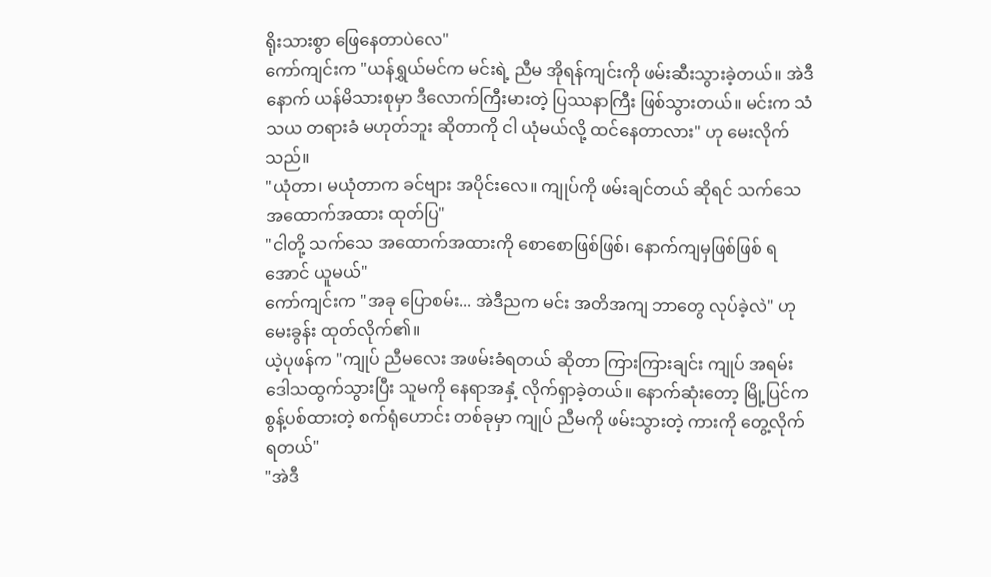ရိုးသားစွာ ဖြေနေတာပဲလေ"
ကော်ကျင်းက "ယန်ရွှယ်မင်က မင်းရဲ့ ညီမ အိုရန်ကျင်းကို ဖမ်းဆီးသွားခဲ့တယ်။ အဲဒီနောက် ယန်မိသားစုမှာ ဒီလောက်ကြီးမားတဲ့ ပြဿနာကြီး ဖြစ်သွားတယ်။ မင်းက သံသယ တရားခံ မဟုတ်ဘူး ဆိုတာကို ငါ ယုံမယ်လို့ ထင်နေတာလား" ဟု မေးလိုက်သည်။
"ယုံတာ၊ မယုံတာက ခင်ဗျား အပိုင်းလေ။ ကျုပ်ကို ဖမ်းချင်တယ် ဆိုရင် သက်သေ အထောက်အထား ထုတ်ပြ"
"ငါတို့ သက်သေ အထောက်အထားကို စောစောဖြစ်ဖြစ်၊ နောက်ကျမှဖြစ်ဖြစ် ရအောင် ယူမယ်"
ကော်ကျင်းက "အခု ပြောစမ်း... အဲဒီညက မင်း အတိအကျ ဘာတွေ လုပ်ခဲ့လဲ" ဟု မေးခွန်း ထုတ်လိုက်၏။
ယဲ့ပုဖန်က "ကျုပ် ညီမလေး အဖမ်းခံရတယ် ဆိုတာ ကြားကြားချင်း ကျုပ် အရမ်း ဒေါသထွက်သွားပြီး သူမကို နေရာအနှံ့ လိုက်ရှာခဲ့တယ်။ နောက်ဆုံးတော့ မြို့ပြင်က စွန့်ပစ်ထားတဲ့ စက်ရုံဟောင်း တစ်ခုမှာ ကျုပ် ညီမကို ဖမ်းသွားတဲ့ ကားကို တွေ့လိုက်ရတယ်"
"အဲဒီ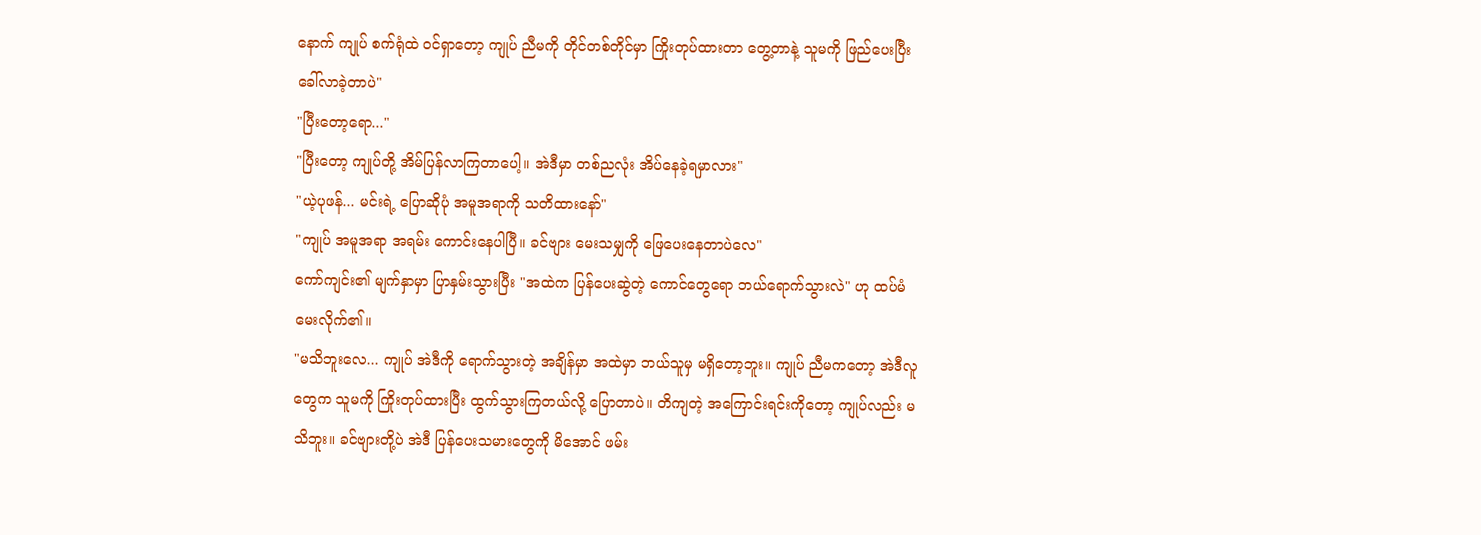နောက် ကျုပ် စက်ရုံထဲ ဝင်ရှာတော့ ကျုပ် ညီမကို တိုင်တစ်တိုင်မှာ ကြိုးတုပ်ထားတာ တွေ့တာနဲ့ သူမကို ဖြည်ပေးပြီး ခေါ်လာခဲ့တာပဲ"
"ပြီးတော့ရော..."
"ပြီးတော့ ကျုပ်တို့ အိမ်ပြန်လာကြတာပေါ့။ အဲဒီမှာ တစ်ညလုံး အိပ်နေခဲ့ရမှာလား"
"ယဲ့ပုဖန်... မင်းရဲ့ ပြောဆိုပုံ အမူအရာကို သတိထားနော်"
"ကျုပ် အမူအရာ အရမ်း ကောင်းနေပါပြီ။ ခင်ဗျား မေးသမျှကို ဖြေပေးနေတာပဲလေ"
ကော်ကျင်း၏ မျက်နှာမှာ ပြာနှမ်းသွားပြီး "အထဲက ပြန်ပေးဆွဲတဲ့ ကောင်တွေရော ဘယ်ရောက်သွားလဲ" ဟု ထပ်မံ မေးလိုက်၏။
"မသိဘူးလေ... ကျုပ် အဲဒီကို ရောက်သွားတဲ့ အချိန်မှာ အထဲမှာ ဘယ်သူမှ မရှိတော့ဘူး။ ကျုပ် ညီမကတော့ အဲဒီလူတွေက သူမကို ကြိုးတုပ်ထားပြီး ထွက်သွားကြတယ်လို့ ပြောတာပဲ။ တိကျတဲ့ အကြောင်းရင်းကိုတော့ ကျုပ်လည်း မသိဘူး။ ခင်ဗျားတို့ပဲ အဲဒီ ပြန်ပေးသမားတွေကို မိအောင် ဖမ်း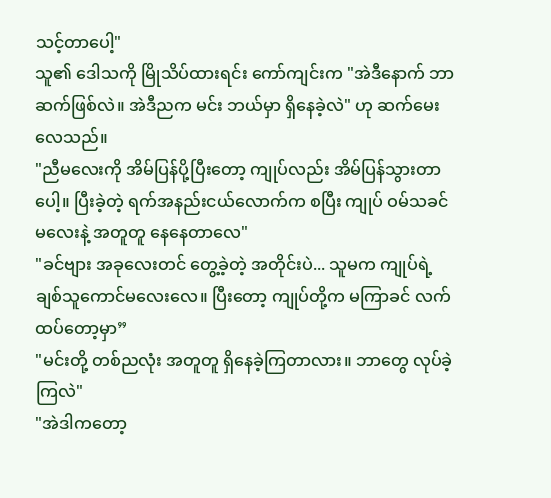သင့်တာပေါ့"
သူ၏ ဒေါသကို မြိုသိပ်ထားရင်း ကော်ကျင်းက "အဲဒီနောက် ဘာဆက်ဖြစ်လဲ။ အဲဒီညက မင်း ဘယ်မှာ ရှိနေခဲ့လဲ" ဟု ဆက်မေးလေသည်။
"ညီမလေးကို အိမ်ပြန်ပို့ပြီးတော့ ကျုပ်လည်း အိမ်ပြန်သွားတာပေါ့။ ပြီးခဲ့တဲ့ ရက်အနည်းငယ်လောက်က စပြီး ကျုပ် ဝမ်သခင်မလေးနဲ့ အတူတူ နေနေတာလေ"
"ခင်ဗျား အခုလေးတင် တွေ့ခဲ့တဲ့ အတိုင်းပဲ... သူမက ကျုပ်ရဲ့ ချစ်သူကောင်မလေးလေ။ ပြီးတော့ ကျုပ်တို့က မကြာခင် လက်ထပ်တော့မှာ”
"မင်းတို့ တစ်ညလုံး အတူတူ ရှိနေခဲ့ကြတာလား။ ဘာတွေ လုပ်ခဲ့ကြလဲ"
"အဲဒါကတော့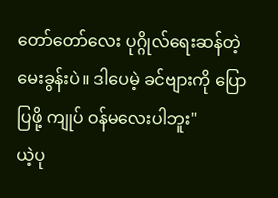တော်တော်လေး ပုဂ္ဂိုလ်ရေးဆန်တဲ့ မေးခွန်းပဲ။ ဒါပေမဲ့ ခင်ဗျားကို ပြောပြဖို့ ကျုပ် ဝန်မလေးပါဘူး"
ယဲ့ပု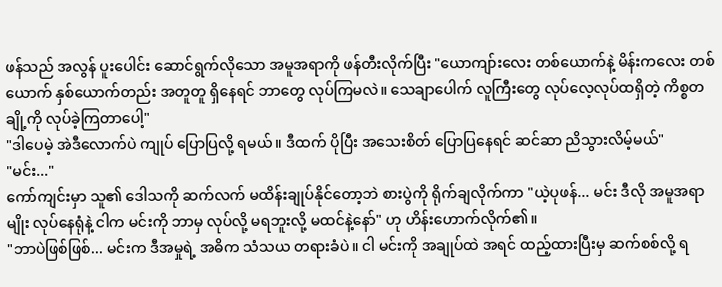ဖန်သည် အလွန် ပူးပေါင်း ဆောင်ရွက်လိုသော အမူအရာကို ဖန်တီးလိုက်ပြီး "ယောကျာ်းလေး တစ်ယောက်နဲ့ မိန်းကလေး တစ်ယောက် နှစ်ယောက်တည်း အတူတူ ရှိနေရင် ဘာတွေ လုပ်ကြမလဲ။ သေချာပေါက် လူကြီးတွေ လုပ်လေ့လုပ်ထရှိတဲ့ ကိစ္စတချို့ကို လုပ်ခဲ့ကြတာပေါ့"
"ဒါပေမဲ့ အဲဒီလောက်ပဲ ကျုပ် ပြောပြလို့ ရမယ်။ ဒီထက် ပိုပြီး အသေးစိတ် ပြောပြနေရင် ဆင်ဆာ ညိသွားလိမ့်မယ်"
"မင်း..."
ကော်ကျင်းမှာ သူ၏ ဒေါသကို ဆက်လက် မထိန်းချုပ်နိုင်တော့ဘဲ စားပွဲကို ရိုက်ချလိုက်ကာ "ယဲ့ပုဖန်... မင်း ဒီလို အမူအရာမျိုး လုပ်နေရုံနဲ့ ငါက မင်းကို ဘာမှ လုပ်လို့ မရဘူးလို့ မထင်နဲ့နော်" ဟု ဟိန်းဟောက်လိုက်၏။
"ဘာပဲဖြစ်ဖြစ်... မင်းက ဒီအမှုရဲ့ အဓိက သံသယ တရားခံပဲ။ ငါ မင်းကို အချုပ်ထဲ အရင် ထည့်ထားပြီးမှ ဆက်စစ်လို့ ရ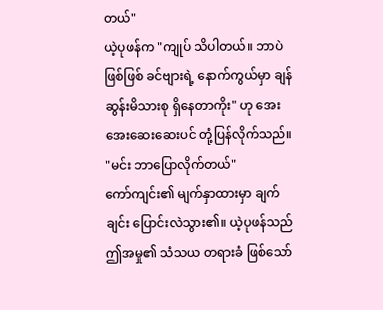တယ်"
ယဲ့ပုဖန်က "ကျုပ် သိပါတယ်။ ဘာပဲဖြစ်ဖြစ် ခင်ဗျားရဲ့ နောက်ကွယ်မှာ ချန်ဆွန်းမိသားစု ရှိနေတာကိုး" ဟု အေးအေးဆေးဆေးပင် တုံ့ပြန်လိုက်သည်။
"မင်း ဘာပြောလိုက်တယ်"
ကော်ကျင်း၏ မျက်နှာထားမှာ ချက်ချင်း ပြောင်းလဲသွား၏။ ယဲ့ပုဖန်သည် ဤအမှု၏ သံသယ တရားခံ ဖြစ်သော်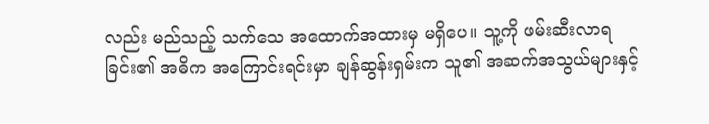လည်း မည်သည့် သက်သေ အထောက်အထားမှ မရှိပေ။ သူ့ကို ဖမ်းဆီးလာရခြင်း၏ အဓိက အကြောင်းရင်းမှာ ချန်ဆွန်းရှမ်းက သူ၏ အဆက်အသွယ်များနှင့်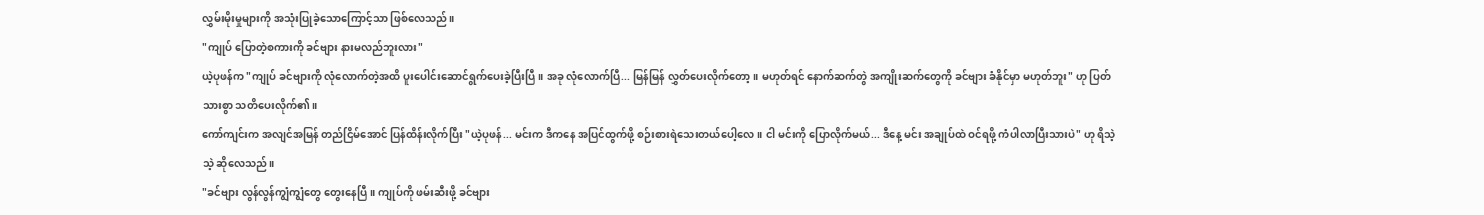လွှမ်းမိုးမှုများကို အသုံးပြုခဲ့သောကြောင့်သာ ဖြစ်လေသည်။
"ကျုပ် ပြောတဲ့စကားကို ခင်ဗျား နားမလည်ဘူးလား"
ယဲ့ပုဖန်က "ကျုပ် ခင်ဗျားကို လုံလောက်တဲ့အထိ ပူးပေါင်းဆောင်ရွက်ပေးခဲ့ပြီးပြီ။ အခု လုံလောက်ပြီ... မြန်မြန် လွှတ်ပေးလိုက်တော့။ မဟုတ်ရင် နောက်ဆက်တွဲ အကျိုးဆက်တွေကို ခင်ဗျား ခံနိုင်မှာ မဟုတ်ဘူး" ဟု ပြတ်သားစွာ သတိပေးလိုက်၏။
ကော်ကျင်းက အလျင်အမြန် တည်ငြိမ်အောင် ပြန်ထိန်းလိုက်ပြီး "ယဲ့ပုဖန်... မင်းက ဒီကနေ အပြင်ထွက်ဖို့ စဉ်းစားရဲသေးတယ်ပေါ့လေ။ ငါ မင်းကို ပြောလိုက်မယ်... ဒီနေ့ မင်း အချုပ်ထဲ ဝင်ရဖို့ ကံပါလာပြီးသားပဲ" ဟု ရိသဲ့သဲ့ ဆိုလေသည်။
"ခင်ဗျား လွန်လွန်ကျွံကျွံတွေ တွေးနေပြီ။ ကျုပ်ကို ဖမ်းဆီးဖို့ ခင်ဗျား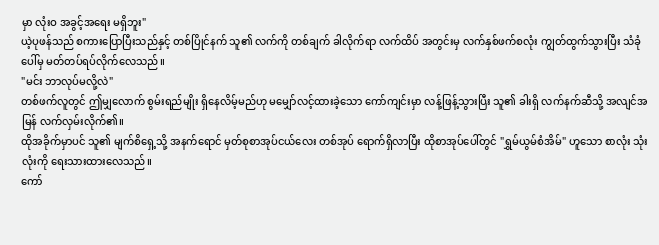မှာ လုံးဝ အခွင့်အရေး မရှိဘူး"
ယဲ့ပုဖန်သည် စကားပြောပြီးသည်နှင့် တစ်ပြိုင်နက် သူ၏ လက်ကို တစ်ချက် ခါလိုက်ရာ လက်ထိပ် အတွင်းမှ လက်နှစ်ဖက်စလုံး ကျွတ်ထွက်သွားပြီး သံခုံပေါ်မှ မတ်တပ်ရပ်လိုက်လေသည်။
"မင်း ဘာလုပ်မလို့လဲ"
တစ်ဖက်လူတွင် ဤမျှလောက် စွမ်းရည်မျိုး ရှိနေလိမ့်မည်ဟု မမျှော်လင့်ထားခဲ့သော ကော်ကျင်းမှာ လန့်ဖြန့်သွားပြီး သူ၏ ခါးရှိ လက်နက်ဆီသို့ အလျင်အမြန် လက်လှမ်းလိုက်၏။
ထိုအခိုက်မှာပင် သူ၏ မျက်စိရှေ့သို့ အနက်ရောင် မှတ်စုစာအုပ်ငယ်လေး တစ်အုပ် ရောက်ရှိလာပြီး ထိုစာအုပ်ပေါ်တွင် "ရွှမ်ယွမ်စံအိမ်" ဟူသော စာလုံး သုံးလုံးကို ရေးသားထားလေသည်။
ကော်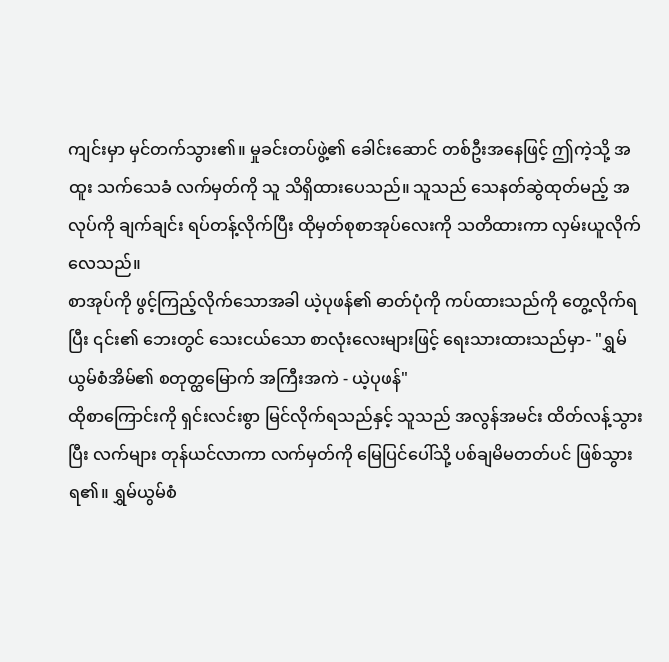ကျင်းမှာ မှင်တက်သွား၏။ မှုခင်းတပ်ဖွဲ့၏ ခေါင်းဆောင် တစ်ဦးအနေဖြင့် ဤကဲ့သို့ အထူး သက်သေခံ လက်မှတ်ကို သူ သိရှိထားပေသည်။ သူသည် သေနတ်ဆွဲထုတ်မည့် အလုပ်ကို ချက်ချင်း ရပ်တန့်လိုက်ပြီး ထိုမှတ်စုစာအုပ်လေးကို သတိထားကာ လှမ်းယူလိုက်လေသည်။
စာအုပ်ကို ဖွင့်ကြည့်လိုက်သောအခါ ယဲ့ပုဖန်၏ ဓာတ်ပုံကို ကပ်ထားသည်ကို တွေ့လိုက်ရပြီး ၎င်း၏ ဘေးတွင် သေးငယ်သော စာလုံးလေးများဖြင့် ရေးသားထားသည်မှာ- "ရွှမ်ယွမ်စံအိမ်၏ စတုတ္ထမြောက် အကြီးအကဲ - ယဲ့ပုဖန်"
ထိုစာကြောင်းကို ရှင်းလင်းစွာ မြင်လိုက်ရသည်နှင့် သူသည် အလွန်အမင်း ထိတ်လန့်သွားပြီး လက်များ တုန်ယင်လာကာ လက်မှတ်ကို မြေပြင်ပေါ်သို့ ပစ်ချမိမတတ်ပင် ဖြစ်သွားရ၏။ ရွှမ်ယွမ်စံ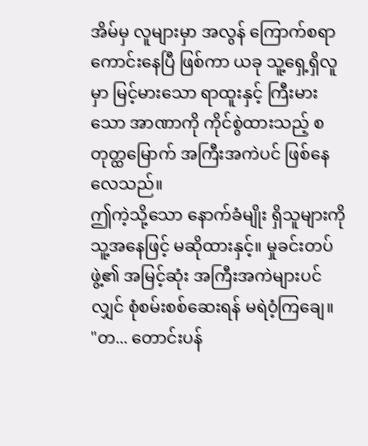အိမ်မှ လူများမှာ အလွန် ကြောက်စရာ ကောင်းနေပြီ ဖြစ်ကာ ယခု သူ့ရှေ့ရှိလူမှာ မြင့်မားသော ရာထူးနှင့် ကြီးမားသော အာဏာကို ကိုင်စွဲထားသည့် စတုတ္ထမြောက် အကြီးအကဲပင် ဖြစ်နေလေသည်။
ဤကဲ့သို့သော နောက်ခံမျိုး ရှိသူများကို သူ့အနေဖြင့် မဆိုထားနှင့်။ မှုခင်းတပ်ဖွဲ့၏ အမြင့်ဆုံး အကြီးအကဲများပင်လျှင် စုံစမ်းစစ်ဆေးရန် မရဲဝံ့ကြချေ။
"တ... တောင်းပန်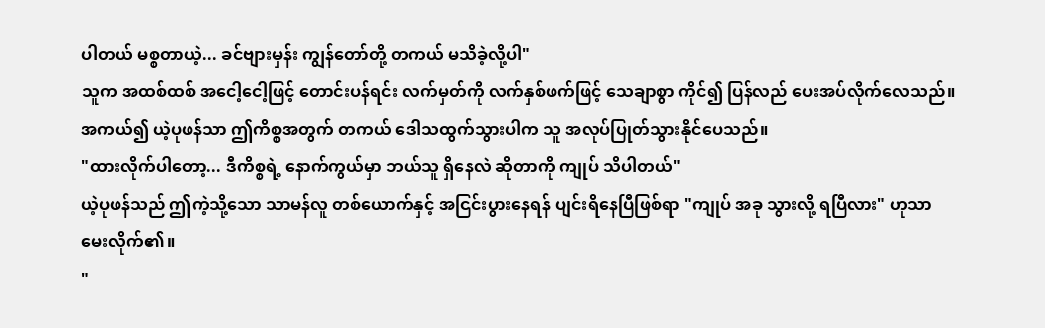ပါတယ် မစ္စတာယဲ့... ခင်ဗျားမှန်း ကျွန်တော်တို့ တကယ် မသိခဲ့လို့ပါ"
သူက အထစ်ထစ် အငေါ့ငေါ့ဖြင့် တောင်းပန်ရင်း လက်မှတ်ကို လက်နှစ်ဖက်ဖြင့် သေချာစွာ ကိုင်၍ ပြန်လည် ပေးအပ်လိုက်လေသည်။ အကယ်၍ ယဲ့ပုဖန်သာ ဤကိစ္စအတွက် တကယ် ဒေါသထွက်သွားပါက သူ အလုပ်ပြုတ်သွားနိုင်ပေသည်။
"ထားလိုက်ပါတော့... ဒီကိစ္စရဲ့ နောက်ကွယ်မှာ ဘယ်သူ ရှိနေလဲ ဆိုတာကို ကျုပ် သိပါတယ်"
ယဲ့ပုဖန်သည် ဤကဲ့သို့သော သာမန်လူ တစ်ယောက်နှင့် အငြင်းပွားနေရန် ပျင်းရိနေပြီဖြစ်ရာ "ကျုပ် အခု သွားလို့ ရပြီလား" ဟုသာ မေးလိုက်၏။
"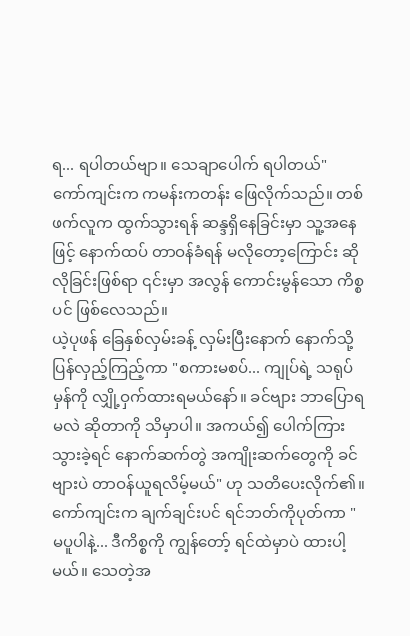ရ... ရပါတယ်ဗျာ။ သေချာပေါက် ရပါတယ်"
ကော်ကျင်းက ကမန်းကတန်း ဖြေလိုက်သည်။ တစ်ဖက်လူက ထွက်သွားရန် ဆန္ဒရှိနေခြင်းမှာ သူ့အနေဖြင့် နောက်ထပ် တာဝန်ခံရန် မလိုတော့ကြောင်း ဆိုလိုခြင်းဖြစ်ရာ ၎င်းမှာ အလွန် ကောင်းမွန်သော ကိစ္စပင် ဖြစ်လေသည်။
ယဲ့ပုဖန် ခြေနှစ်လှမ်းခန့် လှမ်းပြီးနောက် နောက်သို့ ပြန်လှည့်ကြည့်ကာ "စကားမစပ်... ကျုပ်ရဲ့ သရုပ်မှန်ကို လျှို့ဝှက်ထားရမယ်နော်။ ခင်ဗျား ဘာပြောရမလဲ ဆိုတာကို သိမှာပါ။ အကယ်၍ ပေါက်ကြားသွားခဲ့ရင် နောက်ဆက်တွဲ အကျိုးဆက်တွေကို ခင်ဗျားပဲ တာဝန်ယူရလိမ့်မယ်" ဟု သတိပေးလိုက်၏။
ကော်ကျင်းက ချက်ချင်းပင် ရင်ဘတ်ကိုပုတ်ကာ "မပူပါနဲ့... ဒီကိစ္စကို ကျွန်တော့် ရင်ထဲမှာပဲ ထားပါ့မယ်။ သေတဲ့အ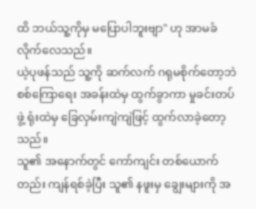ထိ ဘယ်သူ့ကိုမှ မပြောပါဘူးဗျာ" ဟု အာမခံလိုက်လေသည်။
ယဲ့ပုဖန်သည် သူ့ကို ဆက်လက် ဂရုမစိုက်တော့ဘဲ စစ်ကြောရေး အခန်းထဲမှ ထွက်ခွာကာ မှုခင်းတပ်ဖွဲ့ ရုံးထဲမှ ခြေလှမ်းကျဲကျဲဖြင့် ထွက်လာခဲ့တော့သည်။
သူ၏ အနောက်တွင် ကော်ကျင်း တစ်ယောက်တည်း ကျန်ရစ်ခဲ့ပြီး သူ၏ နဖူးမှ ချွေးများကို အ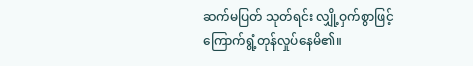ဆက်မပြတ် သုတ်ရင်း လျှို့ဝှက်စွာဖြင့် ကြောက်ရွံ့တုန်လှုပ်နေမိ၏။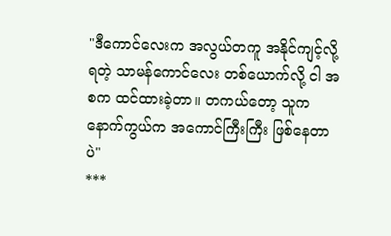"ဒီကောင်လေးက အလွယ်တကူ အနိုင်ကျင့်လို့ ရတဲ့ သာမန်ကောင်လေး တစ်ယောက်လို့ ငါ အစက ထင်ထားခဲ့တာ။ တကယ်တော့ သူက နောက်ကွယ်က အကောင်ကြီးကြီး ဖြစ်နေတာပဲ"
***